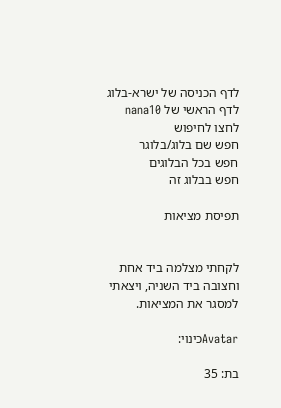לדף הכניסה של ישרא-בלוג
לדף הראשי של nana10
לחצו לחיפוש
חפש שם בלוג/בלוגר
חפש בכל הבלוגים
חפש בבלוג זה

תפיסת מציאות


לקחתי מצלמה ביד אחת וחצובה ביד השניה, ויצאתי למסגר את המציאות.

Avatarכינוי:

בת: 35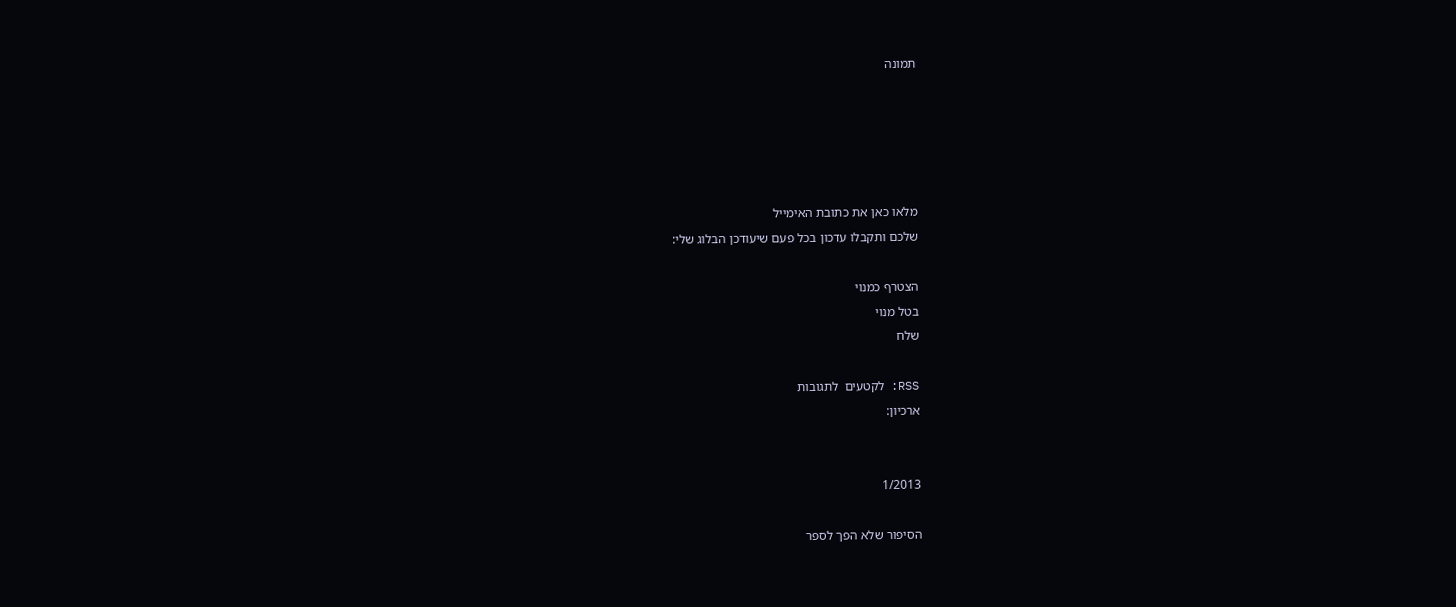תמונה





מלאו כאן את כתובת האימייל
שלכם ותקבלו עדכון בכל פעם שיעודכן הבלוג שלי:

הצטרף כמנוי
בטל מנוי
שלח

RSS: לקטעים  לתגובות
ארכיון:


1/2013

הסיפור שלא הפך לספר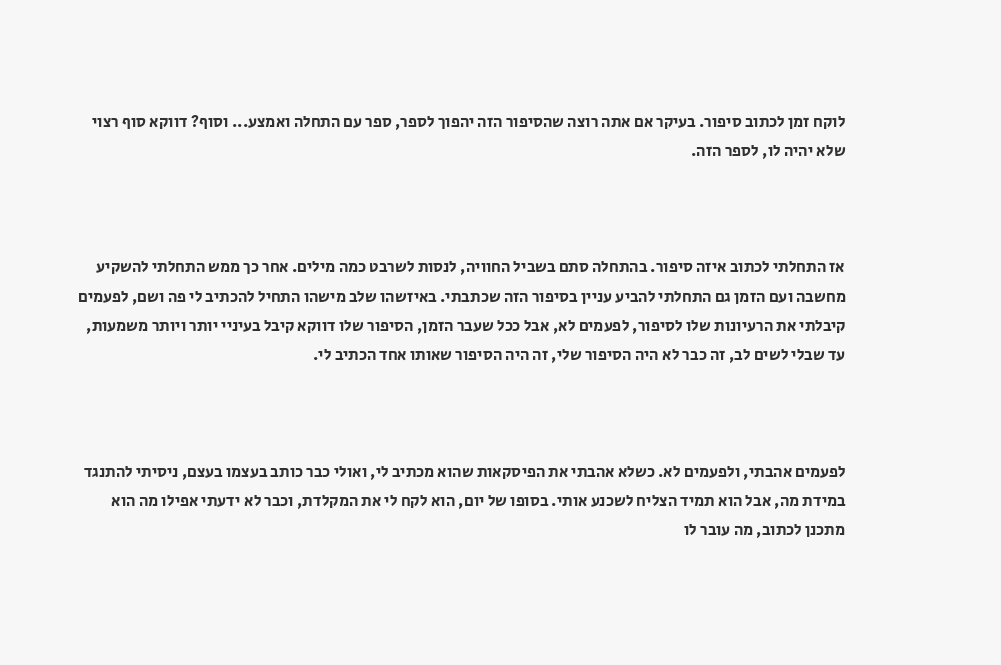לוקח זמן לכתוב סיפור. בעיקר אם אתה רוצה שהסיפור הזה יהפוך לספר, ספר עם התחלה ואמצע... וסוף? דווקא סוף רצוי שלא יהיה לו, לספר הזה.



אז התחלתי לכתוב איזה סיפור. בהתחלה סתם בשביל החוויה, לנסות לשרבט כמה מילים. אחר כך ממש התחלתי להשקיע מחשבה ועם הזמן גם התחלתי להביע עניין בסיפור הזה שכתבתי. באיזשהו שלב מישהו התחיל להכתיב לי פה ושם, לפעמים קיבלתי את הרעיונות שלו לסיפור, לפעמים לא, אבל ככל שעבר הזמן, הסיפור שלו דווקא קיבל בעיניי יותר ויותר משמעות, עד שבלי לשים לב, זה כבר לא היה הסיפור שלי, זה היה הסיפור שאותו אחד הכתיב לי.



לפעמים אהבתי, ולפעמים לא. כשלא אהבתי את הפיסקאות שהוא מכתיב לי, ואולי כבר כותב בעצמו בעצם, ניסיתי להתנגד במידת מה, אבל הוא תמיד הצליח לשכנע אותי. בסופו של יום, הוא לקח לי את המקלדת, וכבר לא ידעתי אפילו מה הוא מתכנן לכתוב, מה עובר לו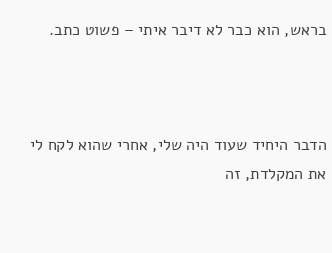בראש, הוא כבר לא דיבר איתי – פשוט כתב.



הדבר היחיד שעוד היה שלי, אחרי שהוא לקח לי את המקלדת, זה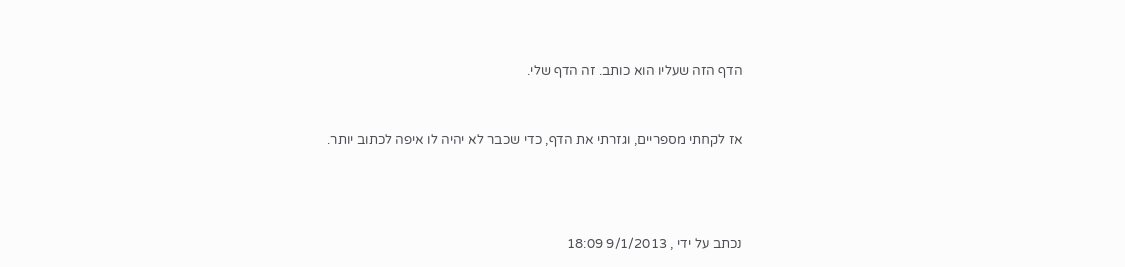הדף הזה שעליו הוא כותב. זה הדף שלי.



אז לקחתי מספריים, וגזרתי את הדף, כדי שכבר לא יהיה לו איפה לכתוב יותר.





נכתב על ידי , 9/1/2013 18:09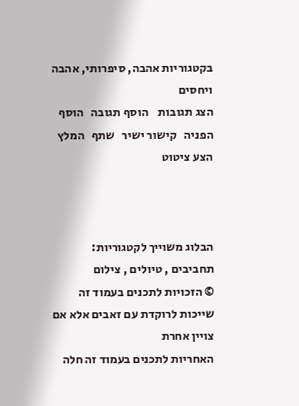בקטגוריות אהבה, סיפרותי, אהבה ויחסים
הצג תגובות    הוסף תגובה   הוסף הפניה   קישור ישיר   שתף   המלץ   הצע ציטוט



הבלוג משוייך לקטגוריות: תחביבים , טיולים , צילום
© הזכויות לתכנים בעמוד זה שייכות לרוקדת עם זאבים אלא אם צויין אחרת
האחריות לתכנים בעמוד זה חלה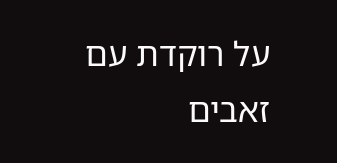על רוקדת עם זאבים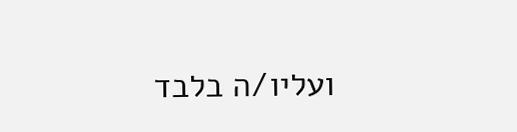ועליו/ה בלבד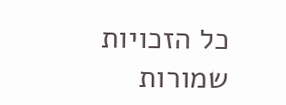כל הזכויות שמורות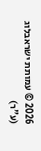2026 © עמותת ישראבלוג (ע"ר)